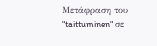Μετάφραση του "taittuminen" σε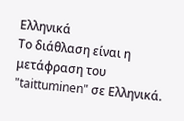Ελληνικά
Το διάθλαση είναι η μετάφραση του "taittuminen" σε Ελληνικά.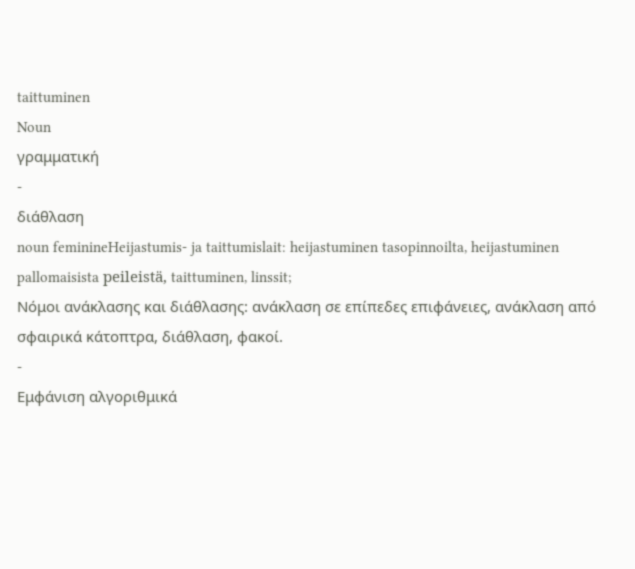taittuminen
Noun
γραμματική
-
διάθλαση
noun feminineHeijastumis- ja taittumislait: heijastuminen tasopinnoilta, heijastuminen pallomaisista peileistä, taittuminen, linssit;
Νόμοι ανάκλασης και διάθλασης: ανάκλαση σε επίπεδες επιφάνειες, ανάκλαση από σφαιρικά κάτοπτρα, διάθλαση, φακοί.
-
Εμφάνιση αλγοριθμικά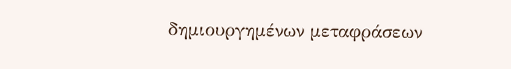δημιουργημένων μεταφράσεων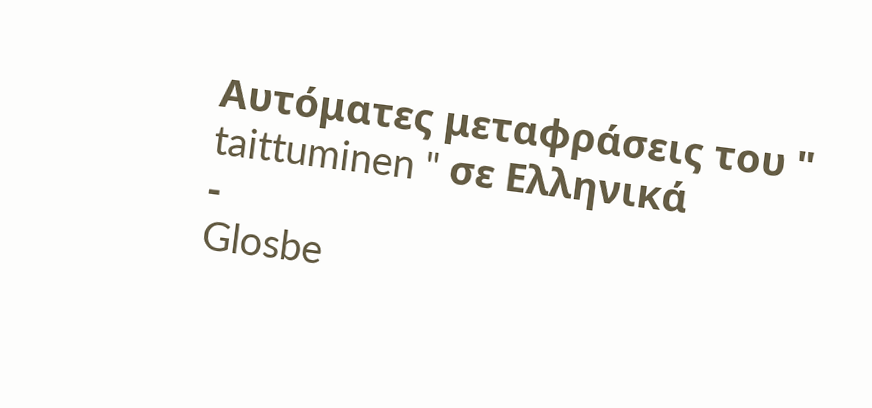Αυτόματες μεταφράσεις του " taittuminen " σε Ελληνικά
-
Glosbe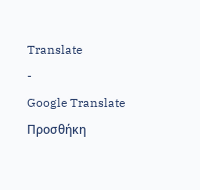Translate
-
Google Translate
Προσθήκη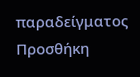παραδείγματος
Προσθήκη